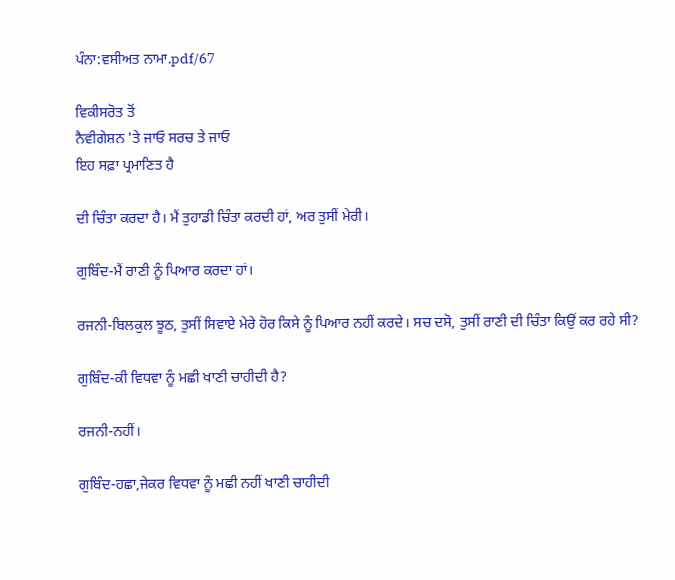ਪੰਨਾ:ਵਸੀਅਤ ਨਾਮਾ.pdf/67

ਵਿਕੀਸਰੋਤ ਤੋਂ
ਨੈਵੀਗੇਸ਼ਨ 'ਤੇ ਜਾਓ ਸਰਚ ਤੇ ਜਾਓ
ਇਹ ਸਫ਼ਾ ਪ੍ਰਮਾਣਿਤ ਹੈ

ਦੀ ਚਿੰਤਾ ਕਰਦਾ ਹੈ। ਮੈਂ ਤੁਹਾਡੀ ਚਿੰਤਾ ਕਰਦੀ ਹਾਂ, ਅਰ ਤੁਸੀਂ ਮੇਰੀ।

ਗੁਬਿੰਦ-ਮੈਂ ਰਾਣੀ ਨੂੰ ਪਿਆਰ ਕਰਦਾ ਹਾਂ।

ਰਜਨੀ-ਬਿਲਕੁਲ ਝੂਠ, ਤੁਸੀਂ ਸਿਵਾਏ ਮੇਰੇ ਹੋਰ ਕਿਸੇ ਨੂੰ ਪਿਆਰ ਨਹੀਂ ਕਰਦੇ। ਸਚ ਦਸੋ, ਤੁਸੀਂ ਰਾਣੀ ਦੀ ਚਿੰਤਾ ਕਿਉਂ ਕਰ ਰਹੇ ਸੀ?

ਗੁਬਿੰਦ-ਕੀ ਵਿਧਵਾ ਨੂੰ ਮਛੀ ਖਾਣੀ ਚਾਹੀਦੀ ਹੈ?

ਰਜਨੀ-ਨਹੀਂ।

ਗੁਬਿੰਦ-ਹਛਾ,ਜੇਕਰ ਵਿਧਵਾ ਨੂੰ ਮਛੀ ਨਹੀਂ ਖਾਣੀ ਚਾਹੀਦੀ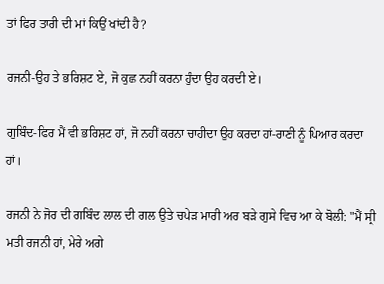ਤਾਂ ਫਿਰ ਤਾਰੀ ਦੀ ਮਾਂ ਕਿਉਂ ਖਾਂਦੀ ਹੈ?

ਰਜਨੀ-ਉਹ ਤੇ ਭਰਿਸ਼ਟ ਏ, ਜੋ ਕੁਛ ਨਹੀਂ ਕਰਨਾ ਹੁੰਦਾ ਉਹ ਕਰਦੀ ਏ।

ਗੁਬਿੰਦ-ਫਿਰ ਮੈਂ ਵੀ ਭਰਿਸ਼ਟ ਹਾਂ, ਜੋ ਨਹੀਂ ਕਰਨਾ ਚਾਹੀਦਾ ਉਹ ਕਰਦਾ ਹਾਂ-ਰਾਣੀ ਨੂੰ ਪਿਆਰ ਕਰਦਾ ਹਾਂ।

ਰਜਨੀ ਨੇ ਜੋਰ ਦੀ ਗਬਿੰਦ ਲਾਲ ਦੀ ਗਲ ਉਤੇ ਚਪੇੜ ਮਾਰੀ ਅਰ ਬੜੇ ਗੁਸੇ ਵਿਚ ਆ ਕੇ ਬੋਲੀ: "ਮੈਂ ਸ੍ਰੀ ਮਤੀ ਰਜਨੀ ਹਾਂ, ਮੇਰੇ ਅਗੇ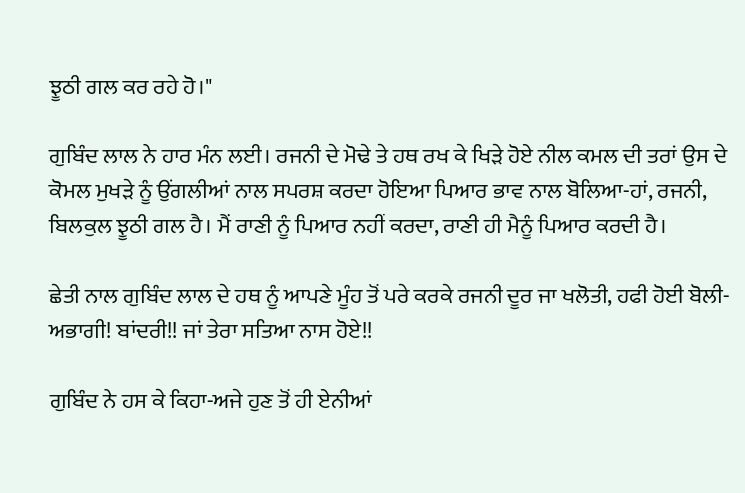ਝੂਠੀ ਗਲ ਕਰ ਰਹੇ ਹੋ।"

ਗੁਬਿੰਦ ਲਾਲ ਨੇ ਹਾਰ ਮੰਨ ਲਈ। ਰਜਨੀ ਦੇ ਮੋਢੇ ਤੇ ਹਥ ਰਖ ਕੇ ਖਿੜੇ ਹੋਏ ਨੀਲ ਕਮਲ ਦੀ ਤਰਾਂ ਉਸ ਦੇ ਕੋਮਲ ਮੁਖੜੇ ਨੂੰ ਉਂਗਲੀਆਂ ਨਾਲ ਸਪਰਸ਼ ਕਰਦਾ ਹੋਇਆ ਪਿਆਰ ਭਾਵ ਨਾਲ ਬੋਲਿਆ-ਹਾਂ, ਰਜਨੀ, ਬਿਲਕੁਲ ਝੂਠੀ ਗਲ ਹੈ। ਮੈਂ ਰਾਣੀ ਨੂੰ ਪਿਆਰ ਨਹੀਂ ਕਰਦਾ, ਰਾਣੀ ਹੀ ਮੈਨੂੰ ਪਿਆਰ ਕਰਦੀ ਹੈ।

ਛੇਤੀ ਨਾਲ ਗੁਬਿੰਦ ਲਾਲ ਦੇ ਹਥ ਨੂੰ ਆਪਣੇ ਮੂੰਹ ਤੋਂ ਪਰੇ ਕਰਕੇ ਰਜਨੀ ਦੂਰ ਜਾ ਖਲੋਤੀ, ਹਫੀ ਹੋਈ ਬੋਲੀ-ਅਭਾਗੀ! ਬਾਂਦਰੀ!! ਜਾਂ ਤੇਰਾ ਸਤਿਆ ਨਾਸ ਹੋਏ!!

ਗੁਬਿੰਦ ਨੇ ਹਸ ਕੇ ਕਿਹਾ-ਅਜੇ ਹੁਣ ਤੋਂ ਹੀ ਏਨੀਆਂ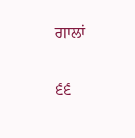ਗਾਲਾਂ

੬੬